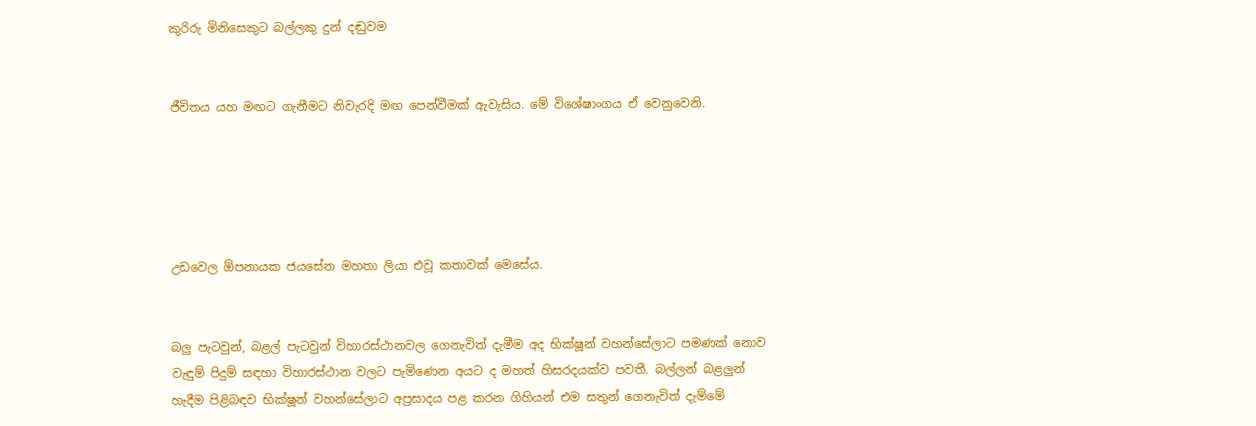කුරිරු මිනිසෙකුට බල්ලකු දුන් දඬුවම


ජීවිතය යහ මඟට ගැනීමට නිවැරදි මඟ පෙන්වීමක් ඇවැසිය. මේ විශේෂාංගය ඒ වෙනුවෙනි.





උඩවෙල ඕපනායක ජයසේන මහතා ලියා එවූ කතාවක් මෙසේය.


බලු පැටවුන්, බළල් පැටවුන් විහාරස්ථානවල ගෙනැවිත් දැමීම අද භික්ෂූන් වහන්සේලාට පමණක් නොව වැඳුම් පිදුම් සඳහා විහාරස්ථාන වලට පැමිණෙන අයට ද මහත් හිසරදයක්ව පවතී. බල්ලන් බළලුන් හැදීම පිළිබඳව භික්ෂූන් වහන්සේලාට අප්‍රසාදය පළ කරන ගිහියන් එම සතුන් ගෙනැවිත් දැම්මේ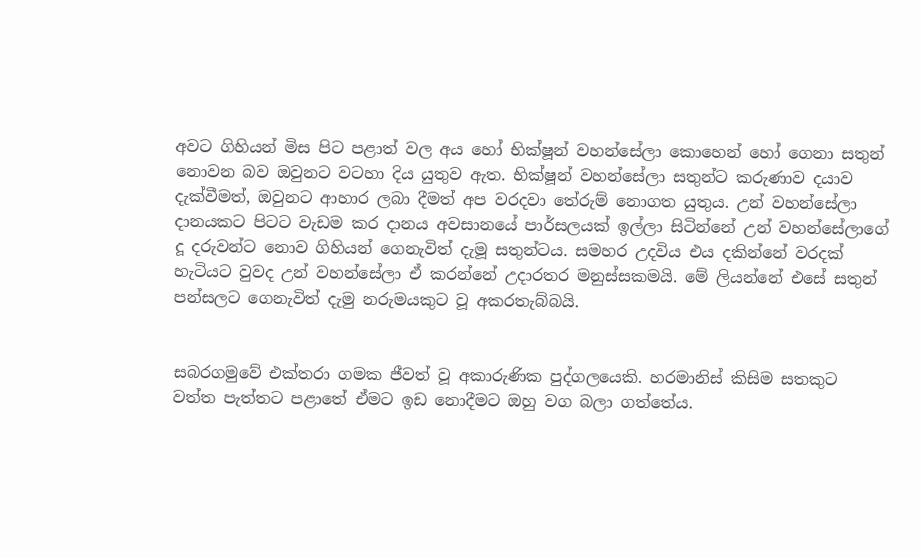අවට ගිහියන් මිස පිට පළාත් වල අය හෝ භික්ෂූන් වහන්සේලා කොහෙන් හෝ ගෙනා සතුන් නොවන බව ඔවුනට වටහා දිය යුතුව ඇත. භික්ෂූන් වහන්සේලා සතුන්ට කරුණාව දයාව දැක්වීමත්, ඔවුනට ආහාර ලබා දීමත් අප වරදවා තේරුම් නොගත යුතුය. උන් වහන්සේලා දානයකට පිටට වැඩම කර දානය අවසානයේ පාර්සලයක් ඉල්ලා සිටින්නේ උන් වහන්සේලාගේ දූ දරුවන්ට නොව ගිහියන් ගෙනැවිත් දැමූ සතුන්ටය. සමහර උදවිය එය දකින්නේ වරදක් හැටියට වුවද උන් වහන්සේලා ඒ කරන්නේ උදාරතර මනුස්සකමයි. මේ ලියන්නේ එසේ සතුන් පන්සලට ගෙනැවිත් දැමු නරුමයකුට වූ අකරතැබ්බයි.


සබරගමුවේ එක්තරා ගමක ජීවත් වූ අකාරුණික පුද්ගලයෙකි. හරමානිස් කිසිම සතකුට වත්ත පැත්තට පළාතේ ඒමට ඉඩ නොදීමට ඔහු වග බලා ගත්තේය.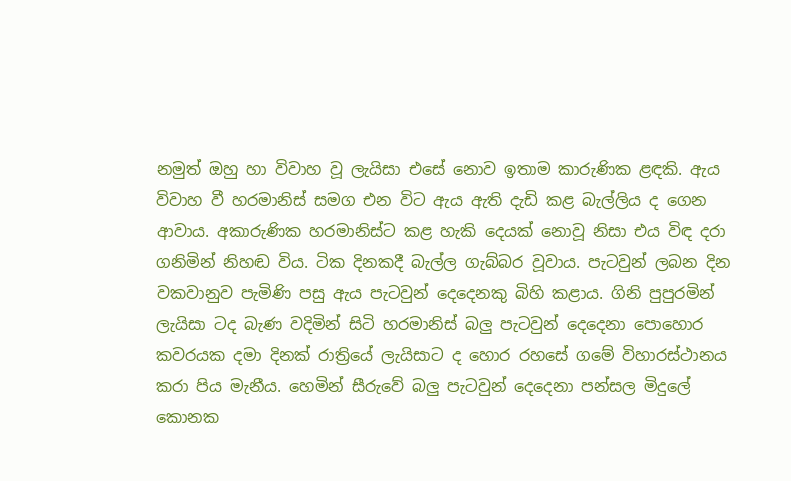නමුත් ඔහු හා විවාහ වූ ලැයිසා එසේ නොව ඉතාම කාරුණික ළඳකි. ඇය විවාහ වී හරමානිස් සමග එන විට ඇය ඇති දැඩි කළ බැල්ලිය ද ගෙන ආවාය. අකාරුණික හරමානිස්ට කළ හැකි දෙයක් නොවූ නිසා එය විඳ දරා ගනිමින් නිහඬ විය. ටික දිනකදී බැල්ල ගැබ්බර වූවාය. පැටවුන් ලබන දින වකවානුව පැමිණි පසු ඇය පැටවුන් දෙදෙනකු බිහි කළාය. ගිනි පුපුරමින් ලැයිසා ටද බැණ වදිමින් සිටි හරමානිස් බලු පැටවුන් දෙදෙනා පොහොර කවරයක දමා දිනක් රාත්‍රියේ ලැයිසාට ද හොර රහසේ ගමේ විහාරස්ථානය කරා පිය මැනීය. හෙමින් සීරුවේ බලු පැටවුන් දෙදෙනා පන්සල මිදුලේ කොනක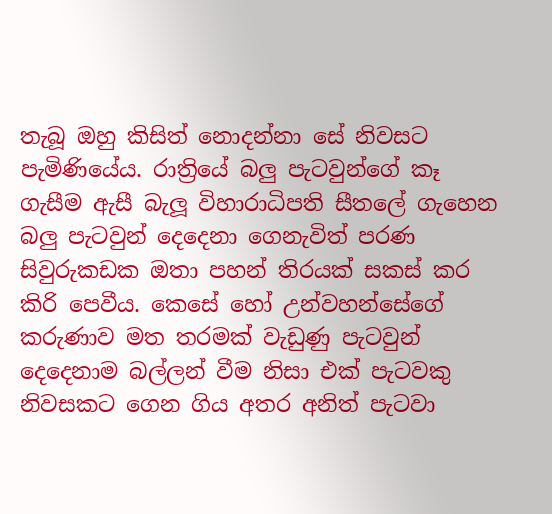තැබූ ඔහු කිසිත් නොදන්නා සේ නිවසට පැමිණියේය. රාත්‍රියේ බලු පැටවුන්ගේ කෑ ගැසීම ඇසී බැලූ විහාරාධිපති සීතලේ ගැහෙන බලු පැටවුන් දෙදෙනා ගෙනැවිත් පරණ සිවුරුකඩක ඔතා පහන් තිරයක් සකස් කර කිරි පෙවීය. කෙසේ හෝ උන්වහන්සේගේ කරුණාව මත තරමක් වැඩුණු පැටවුන් දෙදෙනාම බල්ලන් වීම නිසා එක් පැටවකු නිවසකට ගෙන ගිය අතර අනිත් පැටවා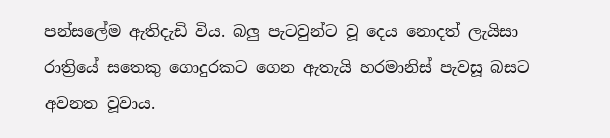පන්සලේම ඇතිදැඩි විය. බලු පැටවුන්ට වූ දෙය නොදත් ලැයිසා රාත්‍රියේ සතෙකු ගොදුරකට ගෙන ඇතැයි හරමානිස් පැවසූ බසට අවනත වූවාය.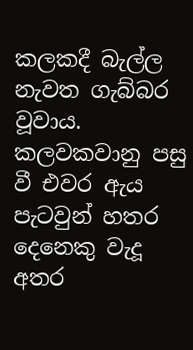කලකදී බැල්ල නැවත ගැබ්බර වූවාය. කලවකවානු පසු වී එවර ඇය පැටවුන් හතර දෙනෙකු වැදූ අතර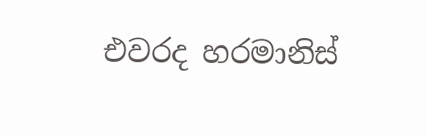එවරද හරමානිස්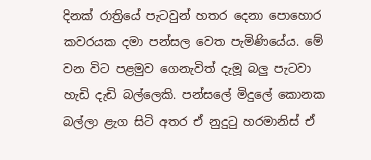දිනක් රාත්‍රියේ පැටවුන් හතර දෙනා පොහොර කවරයක දමා පන්සල වෙත පැමිණියේය. මේ වන විට පළමුව ගෙනැවිත් දැමූ බලු පැටවා හැඩි දැඩි බල්ලෙකි. පන්සලේ මිදුලේ කොනක බල්ලා ළැග සිටි අතර ඒ නුදුටු හරමානිස් ඒ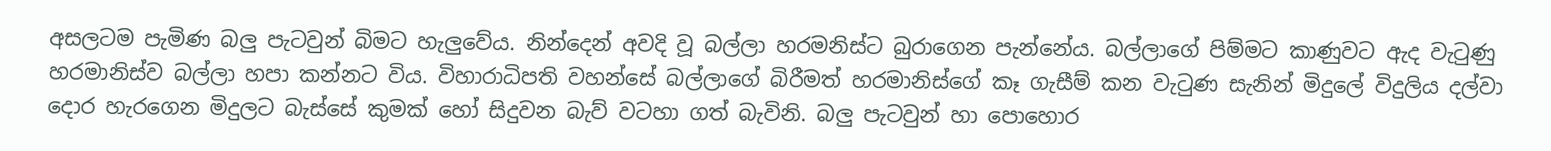අසලටම පැමිණ බලු පැටවුන් බිමට හැලුවේය. නින්දෙන් අවදි වූ බල්ලා හරමනිස්ට බුරාගෙන පැන්නේය. බල්ලාගේ පිම්මට කාණුවට ඇද වැටුණු හරමානිස්ව බල්ලා හපා කන්නට විය. විහාරාධිපති වහන්සේ බල්ලාගේ බිරීමත් හරමානිස්ගේ කෑ ගැසීම් කන වැටුණ සැනින් මිදුලේ විදුලිය දල්වා දොර හැරගෙන මිදුලට බැස්සේ කුමක් හෝ සිදුවන බැව් වටහා ගත් බැවිනි. බලු පැටවුන් හා පොහොර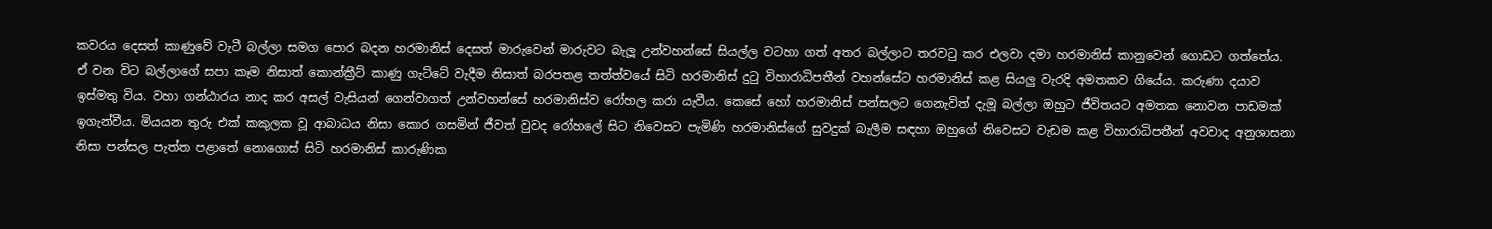කවරය දෙසත් කාණුවේ වැටී බල්ලා සමග පොර බදන හරමානිස් දෙසත් මාරුවෙන් මාරුවට බැලූ උන්වහන්සේ සියල්ල වටහා ගත් අතර බල්ලාට තරවටු කර එලවා දමා හරමානිස් කානුවෙන් ගොඩට ගත්තේය. ඒ වන විට බල්ලාගේ සපා කෑම නිසාත් කොන්ක්‍රීට් කාණු ගැට්ටේ වැදීම නිසාත් බරපතළ තත්ත්වයේ සිටි හරමානිස් දුටු විහාරාධිපතීන් වහන්සේට හරමානිස් කළ සියලු වැරදි අමතකව ගියේය. කරුණා දයාව ඉස්මතු විය. වහා ගන්ඨාරය නාද කර අසල් වැසියන් ගෙන්වාගත් උන්වහන්සේ හරමානිස්ව රෝහල කරා යැවීය. කෙසේ හෝ හරමානිස් පන්සලට ගෙනැවිත් දැමූ බල්ලා ඔහුට ජීවිතයට අමතක නොවන පාඩමක් ඉගැන්වීය. මියයන තුරු එක් කකුලක වූ ආබාධය නිසා කොර ගසමින් ජීවත් වුවද රෝහලේ සිට නිවෙසට පැමිණි හරමානිස්ගේ සුවදුක් බැලීම සඳහා ඔහුගේ නිවෙසට වැඩම කළ විහාරාධිපතීන් අවවාද අනුශාසනා නිසා පන්සල පැත්ත පළාතේ නොගොස් සිටි හරමානිස් කාරුණික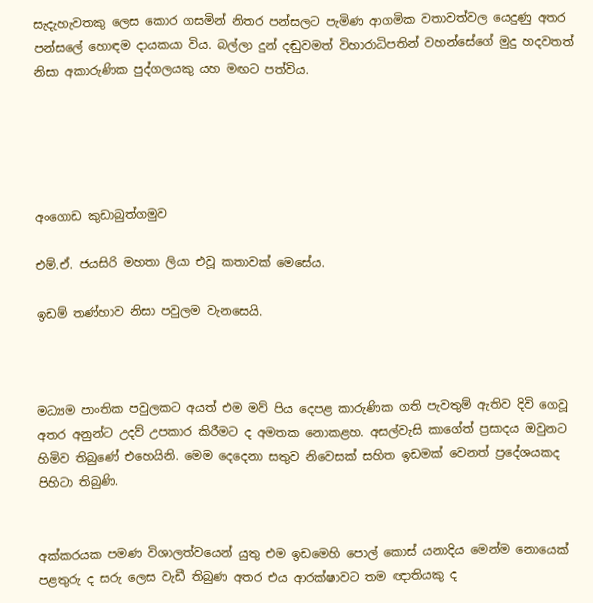සැදැහැවතකු ලෙස කොර ගසමින් නිතර පන්සලට පැමිණ ආගමික වතාවත්වල යෙදුණු අතර පන්සලේ හොඳම දායකයා විය. බල්ලා දුන් දඬුවමත් විහාරාධිපතින් වහන්සේගේ මුදු හදවතත් නිසා අකාරුණික පුද්ගලයකු යහ මඟට පත්විය.





අංගොඩ කුඩාබුත්ගමුව

එම්.ඒ. ජයසිරි මහතා ලියා එවූ කතාවක් මෙසේය.

ඉඩම් තණ්හාව නිසා පවුලම වැනසෙයි.



මධ්‍යම පාංතික පවුලකට අයත් එම මව් පිය දෙපළ කාරුණික ගති පැවතුම් ඇතිව දිවි ගෙවූ අතර අනුන්ට උදව් උපකාර කිරීමට ද අමතක නොකළහ. අසල්වැසි කාගේත් ප්‍රසාදය ඔවුනට හිමිව තිබුණේ එහෙයිනි. මෙම දෙදෙනා සතුව නිවෙසක් සහිත ඉඩමක් වෙනත් ප්‍රදේශයකද පිහිටා තිබුණි.


අක්කරයක පමණ විශාලත්වයෙන් යුතු එම ඉඩමෙහි පොල් කොස් යනාදිය මෙන්ම නොයෙක් පළතුරු ද සරු ලෙස වැඩී තිබුණ අතර එය ආරක්ෂාවට තම ඥාතියකු ද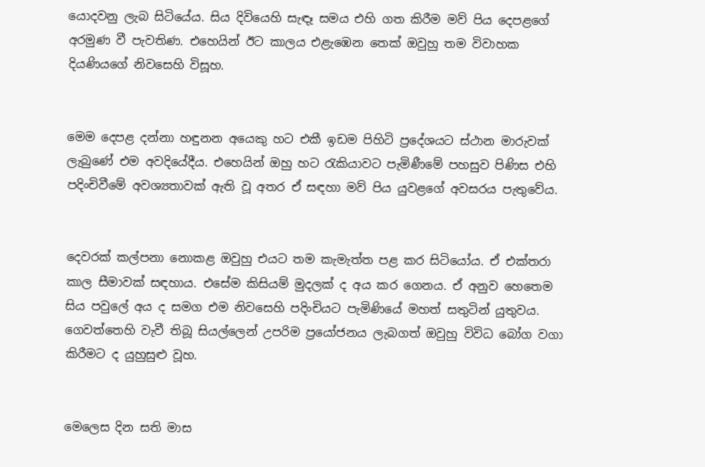යොදවනු ලැබ සිටියේය. සිය දිවියෙහි සැඳෑ සමය එහි ගත කිරීම මව් පිය දෙපළගේ අරමුණ වී පැවතිණ. එහෙයින් ඊට කාලය එළැඹෙන තෙක් ඔවුහු තම විවාහක දියණියගේ නිවසෙහි විසූහ.


මෙම දෙපළ දන්නා හඳුනන අයෙකු හට එකී ඉඩම පිහිටි ප්‍රදේශයට ස්ථාන මාරුවක් ලැබුණේ එම අවදියේදීය. එහෙයින් ඔහු හට රැකියාවට පැමිණීමේ පහසුව පිණිස එහි පදිංචිවීමේ අවශ්‍යතාවක් ඇති වූ අතර ඒ සඳහා මව් පිය යුවළගේ අවසරය පැතුවේය.


දෙවරක් කල්පනා නොකළ ඔවුහු එයට තම කැමැත්ත පළ කර සිටියෝය. ඒ එක්තරා කාල සීමාවක් සඳහාය. එසේම කිසියම් මුදලක් ද අය කර ගෙනය. ඒ අනුව හෙතෙම සිය පවුලේ අය ද සමග එම නිවසෙහි පදිංචියට පැමිණියේ මහත් සතුටින් යුතුවය. ගෙවත්තෙහි වැවී තිබූ සියල්ලෙන් උපරිම ප්‍රයෝජනය ලැබගත් ඔවුහු විවිධ බෝග වගා කිරීමට ද යුහුසුළු වූහ.


මෙලෙස දින සති මාස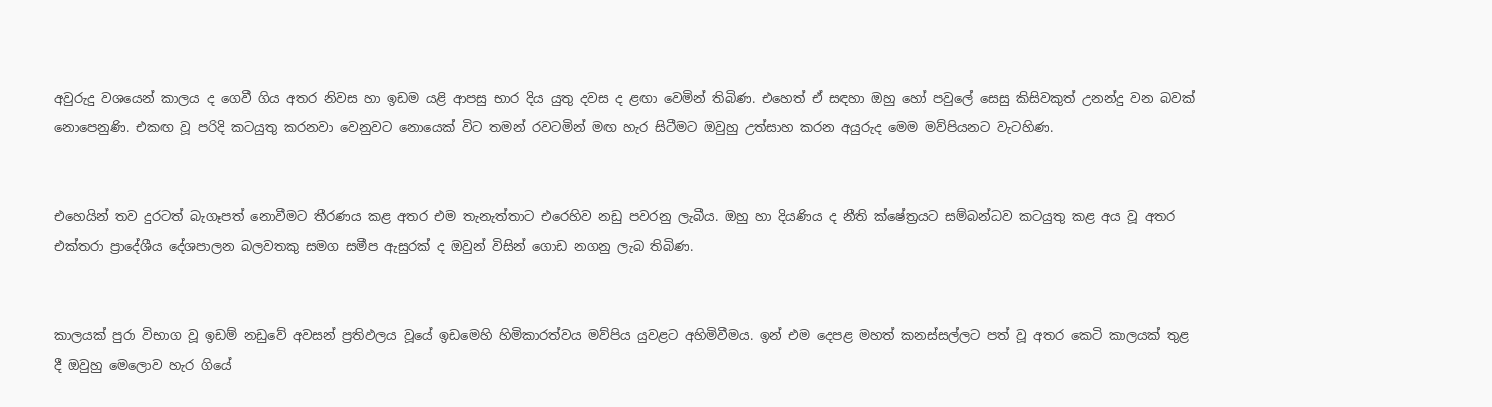අවුරුදු වශයෙන් කාලය ද ගෙවී ගිය අතර නිවස හා ඉඩම යළි ආපසු භාර දිය යුතු දවස ද ළඟා වෙමින් තිබිණ. එහෙත් ඒ සඳහා ඔහු හෝ පවුලේ සෙසු කිසිවකුත් උනන්දු වන බවක් නොපෙනුණි. එකඟ වූ පරිදි කටයුතු කරනවා වෙනුවට නොයෙක් විට තමන් රවටමින් මඟ හැර සිටීමට ඔවුහු උත්සාහ කරන අයුරුද මෙම මව්පියනට වැටහිණ.


එහෙයින් තව දුරටත් බැගෑපත් නොවීමට තීරණය කළ අතර එම තැනැත්තාට එරෙහිව නඩු පවරනු ලැබීය. ඔහු හා දියණිය ද නීති ක්ෂේත්‍රයට සම්බන්ධව කටයුතු කළ අය වූ අතර එක්තරා ප්‍රාදේශීය දේශපාලන බලවතකු සමග සමීප ඇසුරක් ද ඔවුන් විසින් ගොඩ නගනු ලැබ තිබිණ.


කාලයක් පුරා විභාග වූ ඉඩම් නඩුවේ අවසන් ප්‍රතිඵලය වූයේ ඉඩමෙහි හිමිකාරත්වය මව්පිය යුවළට අහිමිවීමය. ඉන් එම දෙපළ මහත් කනස්සල්ලට පත් වූ අතර කෙටි කාලයක් තුළ දී ඔවුහු මෙලොව හැර ගියේ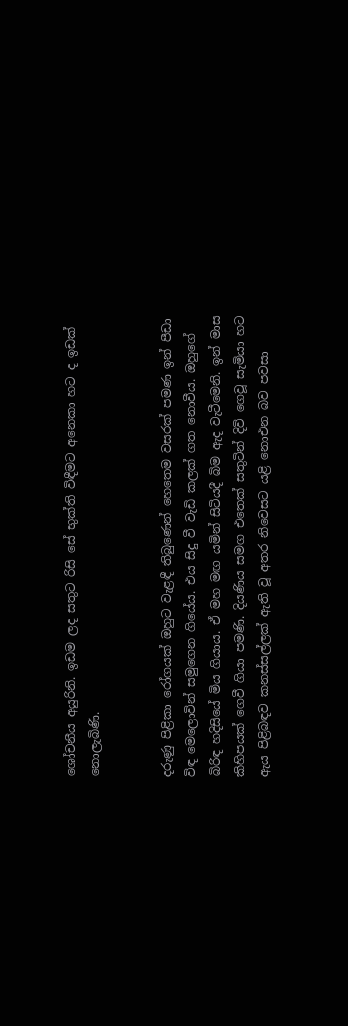ශෝචනීය අයුරිනි. ඉඩම ලද සතුට රිසි සේ භුක්ති විඳීමට අනෙකා හට ද ඉඩක් නොලැබිණි.


දරුණු පිළිකා රෝගයක් ඔහුට වැළඳී තිබුණෙන් හෙතෙම වසරක් පමණ ඉන් පීඩා විඳ මෙලොවින් සමුගෙන ගියේය. එය සිදු වී වැඩි කලක් ගත නොවීය. ඔහුගේ බිරිඳ හදිසියේ මිය ගියාය. ඒ මහ මඟ යමින් සිටියදී බිම ඇද වැටීමෙනි. ඉන් මාස කිහිපයක් ගෙවී ගියා පමණි. දියණිය සමග එතෙක් සතුටින් දිවි ගෙවූ සැමියා හට ඇය පිළිබඳව කනස්සල්ලක් ඇති වූ අතර නිවෙසට යළි නොඑන බව පවසා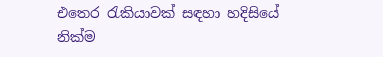එතෙර රැකියාවක් සඳහා හදිසියේ නික්ම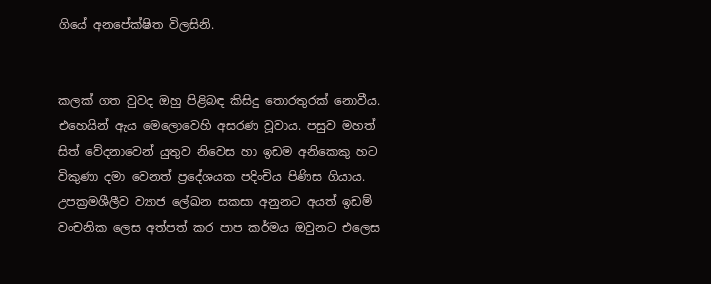ගියේ අනපේක්ෂිත විලසිනි.


කලක් ගත වුවද ඔහු පිළිබඳ කිසිදු තොරතුරක් නොවීය. එහෙයින් ඇය මෙලොවෙහි අසරණ වූවාය. පසුව මහත් සිත් වේදනාවෙන් යුතුව නිවෙස හා ඉඩම අනිකෙකු හට විකුණා දමා වෙනත් ප්‍රදේශයක පදිංචිය පිණිස ගියාය. උපක්‍රමශීලීව ව්‍යාජ ලේඛන සකසා අනුනට අයත් ඉඩම් වංචනික ලෙස අත්පත් කර පාප කර්මය ඔවුනට එලෙස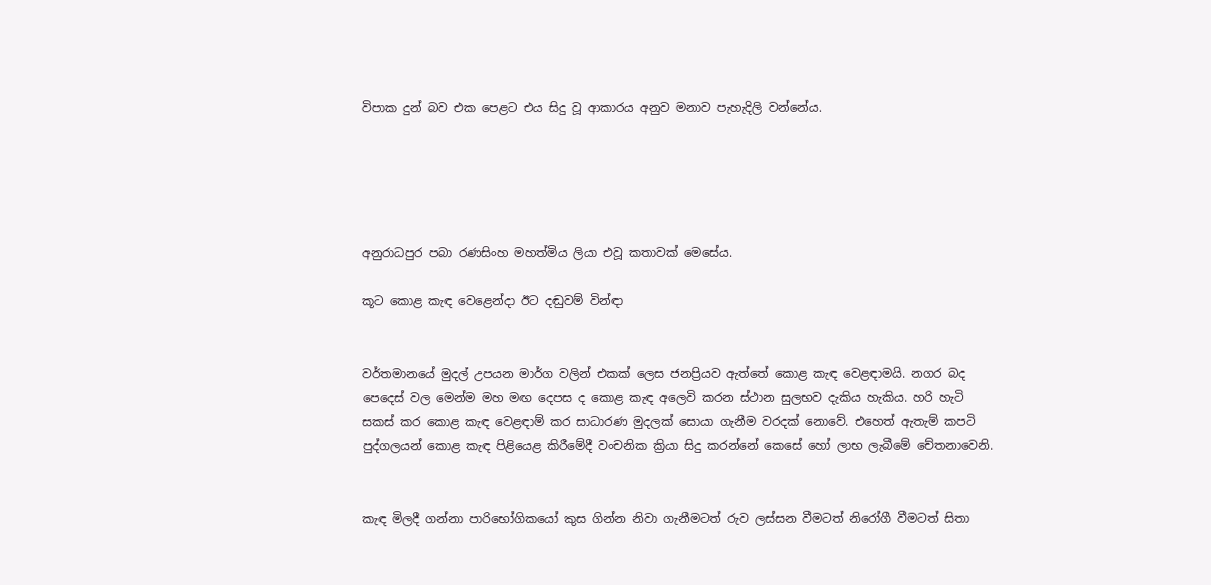විපාක දුන් බව එක පෙළට එය සිදු වූ ආකාරය අනුව මනාව පැහැදිලි වන්නේය.





අනුරාධපුර පබා රණසිංහ මහත්මිය ලියා එවූ කතාවක් මෙසේය.

කූට කොළ කැඳ වෙළෙන්දා ඊට දඬුවම් වින්ඳා


වර්තමානයේ මුදල් උපයන මාර්ග වලින් එකක් ලෙස ජනප්‍රියව ඇත්තේ කොළ කැඳ වෙළඳාමයි. නගර බද පෙදෙස් වල මෙන්ම මහ මඟ දෙපස ද කොළ කැඳ අලෙවි කරන ස්ථාන සුලභව දැකිය හැකිය. හරි හැටි සකස් කර කොළ කැඳ වෙළඳාම් කර සාධාරණ මුදලක් සොයා ගැනීම වරදක් නොවේ. එහෙත් ඇතැම් කපටි පුද්ගලයන් කොළ කැඳ පිළියෙළ කිරීමේදී වංචනික ක්‍රියා සිදු කරන්නේ කෙසේ හෝ ලාභ ලැබීමේ චේතනාවෙනි.


කැඳ මිලදී ගන්නා පාරිභෝගිකයෝ කුස ගින්න නිවා ගැනීමටත් රුව ලස්සන වීමටත් නිරෝගී වීමටත් සිතා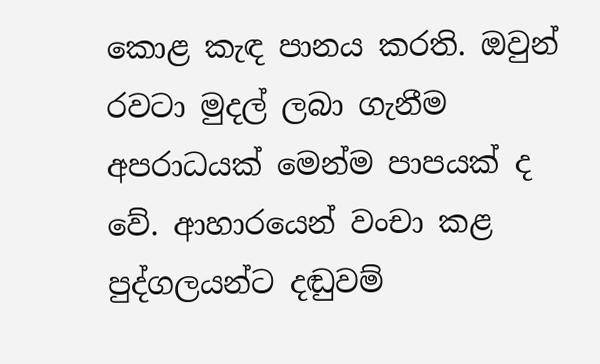කොළ කැඳ පානය කරති. ඔවුන් රවටා මුදල් ලබා ගැනීම අපරාධයක් මෙන්ම පාපයක් ද වේ. ආහාරයෙන් වංචා කළ පුද්ගලයන්ට දඬුවම්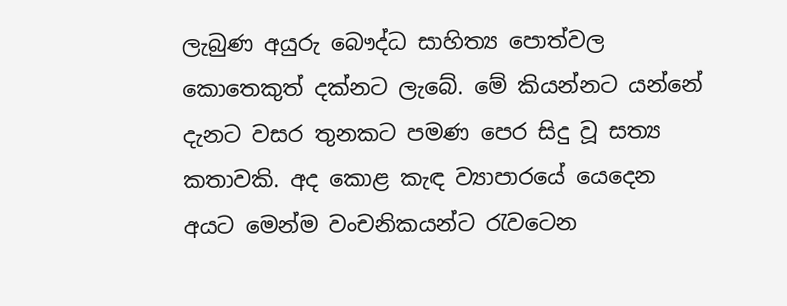ලැබුණ අයුරු බෞද්ධ සාහිත්‍ය පොත්වල කොතෙකුත් දක්නට ලැබේ. මේ කියන්නට යන්නේ දැනට වසර තුනකට පමණ පෙර සිදු වූ සත්‍ය කතාවකි. අද කොළ කැඳ ව්‍යාපාරයේ යෙදෙන අයට මෙන්ම වංචනිකයන්ට රැවටෙන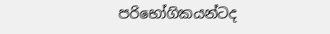පරිභෝගිකයන්ටද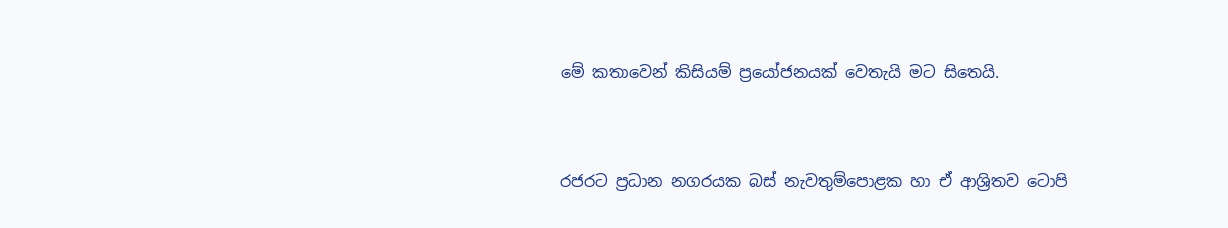මේ කතාවෙන් කිසියම් ප්‍රයෝජනයක් වෙතැයි මට සිතෙයි.


රජරට ප්‍රධාන නගරයක බස් නැවතුම්පොළක හා ඒ ආශ්‍රිතව ටොපි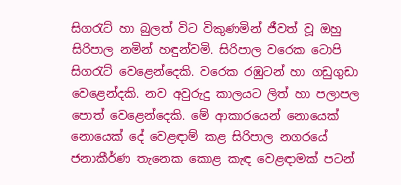සිගරැට් හා බුලත් විට විකුණමින් ජීවත් වූ ඔහු සිරිපාල නමින් හඳුන්වමි. සිරිපාල වරෙක ටොපි සිගරැට් වෙළෙන්දෙකි. වරෙක රඹුටන් හා ගඩුගුඩා වෙළෙන්දකි. නව අවුරුදු කාලයට ලිත් හා පලාපල පොත් වෙළෙන්දෙකි. මේ ආකාරයෙන් නොයෙක් නොයෙක් දේ වෙළඳාම් කළ සිරිපාල නගරයේ ජනාකීර්ණ තැනෙක කොළ කැඳ වෙළඳාමක් පටන්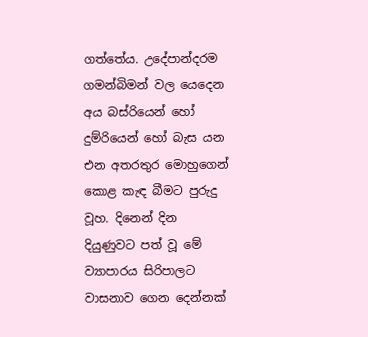ගත්තේය. උදේපාන්දරම ගමන්බිමන් වල යෙදෙන අය බස්රියෙන් හෝ දුම්රියෙන් හෝ බැස යන එන අතරතුර මොහුගෙන් කොළ කැඳ බීමට පුරුදු වූහ. දිනෙන් දින දියුණුවට පත් වූ මේ ව්‍යාපාරය සිරිපාලට වාසනාව ගෙන දෙන්නක්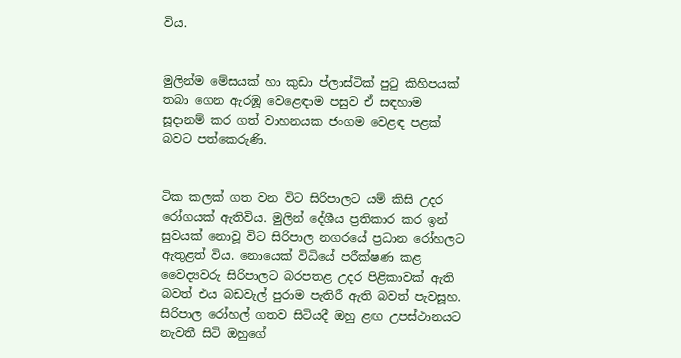විය.


මුලින්ම මේසයක් හා කුඩා ප්ලාස්ටික් පුටු කිහිපයක් තබා ගෙන ඇරඹූ වෙළෙඳාම පසුව ඒ සඳහාම සූදානම් කර ගත් වාහනයක ජංගම වෙළඳ පළක් බවට පත්කෙරුණි.


ටික කලක් ගත වන විට සිරිපාලට යම් කිසි උදර රෝගයක් ඇතිවිය. මුලින් දේශීය ප්‍රතිකාර කර ඉන් සුවයක් නොවූ විට සිරිපාල නගරයේ ප්‍රධාන රෝහලට ඇතුළත් විය. නොයෙක් විධියේ පරීක්ෂණ කළ වෛද්‍යවරු සිරිපාලට බරපතළ උදර පිළිකාවක් ඇති බවත් එය බඩවැල් පුරාම පැතිරී ඇති බවත් පැවසූහ. සිරිපාල රෝහල් ගතව සිටියදී ඔහු ළඟ උපස්ථානයට නැවතී සිටි ඔහුගේ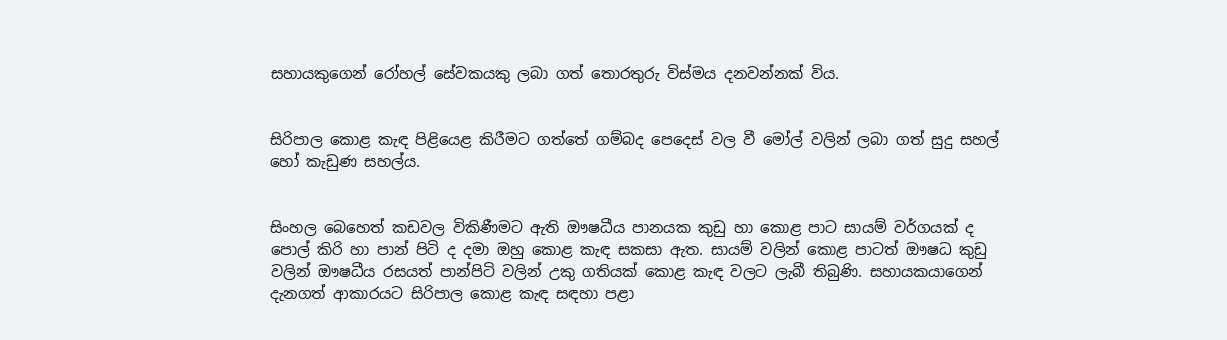සහායකුගෙන් රෝහල් සේවකයකු ලබා ගත් තොරතුරු විස්මය දනවන්නක් විය.


සිරිපාල කොළ කැඳ පිළියෙළ කිරීමට ගත්තේ ගම්බද පෙදෙස් වල වී මෝල් වලින් ලබා ගත් සුදු සහල් හෝ කැඩුණ සහල්ය.


සිංහල බෙහෙත් කඩවල විකිණීමට ඇති ඖෂධීය පානයක කුඩු හා කොළ පාට සායම් වර්ගයක් ද පොල් කිරි හා පාන් පිටි ද දමා ඔහු කොළ කැඳ සකසා ඇත. සායම් වලින් කොළ පාටත් ඖෂධ කුඩු වලින් ඖෂධීය රසයත් පාන්පිටි වලින් උකු ගතියක් කොළ කැඳ වලට ලැබී තිබුණි. සහායකයාගෙන් දැනගත් ආකාරයට සිරිපාල කොළ කැඳ සඳහා පළා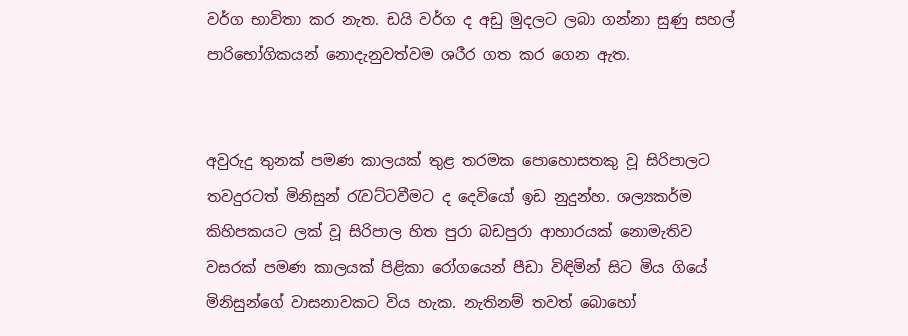වර්ග භාවිතා කර නැත. ඩයි වර්ග ද අඩු මුදලට ලබා ගන්නා සුණු සහල් පාරිභෝගිකයන් නොදැනුවත්වම ශරීර ගත කර ගෙන ඇත.


අවුරුදු තුනක් පමණ කාලයක් තුළ තරමක පොහොසතකු වූ සිරිපාලට තවදුරටත් මිනිසුන් රැවට්ටවීමට ද දෙවියෝ ඉඩ නුදුන්හ. ශල්‍යකර්ම කිහිපකයට ලක් වූ සිරිපාල හිත පුරා බඩපුරා ආහාරයක් නොමැතිව වසරක් පමණ කාලයක් පිළිකා රෝගයෙන් පීඩා විඳිමින් සිට මිය ගියේ මිනිසුන්ගේ වාසනාවකට විය හැක. නැතිනම් තවත් බොහෝ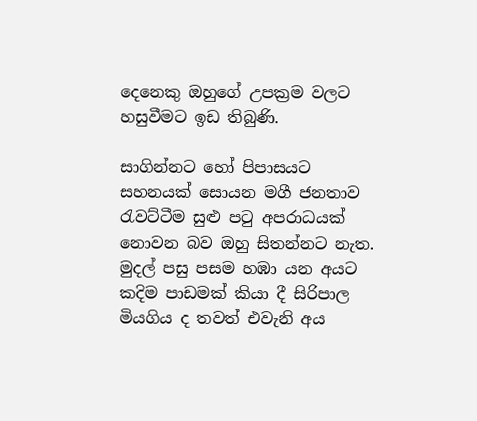දෙනෙකු ඔහුගේ උපක්‍රම වලට හසුවීමට ඉඩ තිබුණි.

සාගින්නට හෝ පිපාසයට සහනයක් සොයන මගී ජනතාව රැවට්ටීම සුළු පටු අපරාධයක් නොවන බව ඔහු සිතන්නට නැත. මුදල් පසු පසම හඹා යන අයට කදිම පාඩමක් කියා දී සිරිපාල මියගිය ද තවත් එවැනි අය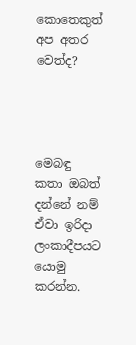කොතෙකුත් අප අතර වෙත්ද?




මෙබඳු කතා ඔබත් දන්නේ නම් ඒවා ඉරිදා ලංකාදීපයට යොමු කරන්න.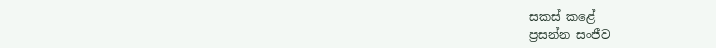සකස් කළේ
ප්‍රසන්න සංජීව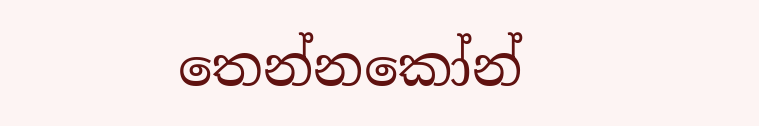තෙන්නකෝන්